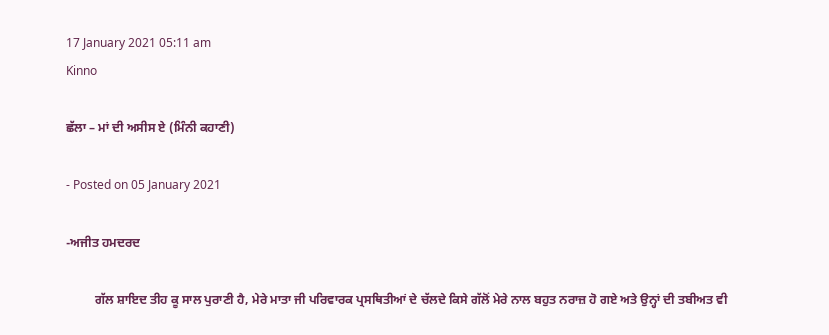17 January 2021 05:11 am
Kinno

ਛੱਲਾ – ਮਾਂ ਦੀ ਅਸੀਸ ਏ (ਮਿੰਨੀ ਕਹਾਣੀ)

- Posted on 05 January 2021

-ਅਜੀਤ ਹਮਦਰਦ

         ਗੱਲ ਸ਼ਾਇਦ ਤੀਹ ਕੂ ਸਾਲ ਪੁਰਾਣੀ ਹੈ, ਮੇਰੇ ਮਾਤਾ ਜੀ ਪਰਿਵਾਰਕ ਪ੍ਰਸਥਿਤੀਆਂ ਦੇ ਚੱਲਦੇ ਕਿਸੇ ਗੱਲੋਂ ਮੇਰੇ ਨਾਲ ਬਹੁਤ ਨਰਾਜ਼ ਹੋ ਗਏ ਅਤੇ ਉਨ੍ਹਾਂ ਦੀ ਤਬੀਅਤ ਵੀ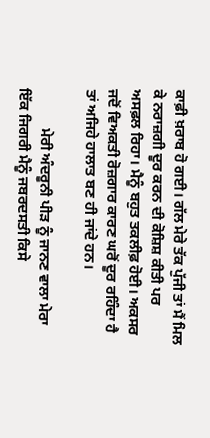ਕਾਫ਼ੀ ਖ਼ਰਾਬ ਹੋ ਗਈ। ਗੱਲ ਮੇਰੇ ਤੱਕ ਪੁੱਜੀ ਤਾਂ ਮੈਂ ਮਿਲ ਕੇ ਨਰਾਜ਼ਗੀ ਦੂਰ ਕਰਨ ਦੀ ਕੋਸ਼ਿਸ਼ ਕੀਤੀ ਪਰ ਅਸਫ਼ਲ ਰਿਹਾ। ਮੈਨੂੰ ਬਹੁਤ ਤਕਲੀਫ਼ ਹੋਈ। ਅਕਸਰ ਜਦੋਂ ਵਿਅਕਤੀ ਰੋਜ਼ਗਾਰ ਕਾਰਣ ਘਰੋਂ ਦੂਰ ਰਹਿੰਦਾ ਹੈ ਤਾਂ ਅਜਿਹੇ ਹਾਲਾਤ ਬਣ ਹੀ ਜਾਂਦੇ ਹਨ।

           ਮੇਰੀ ਅੰਦਰੂਨੀ ਪੀੜ ਨੂੰ ਜਾਨਣ ਵਾਲਾ ਮੇਰਾ ਇੱਕ ਜਿਗਰੀ ਮੈਨੂੰ ਜਬਰਦਸਤੀ ਕਿਸੇ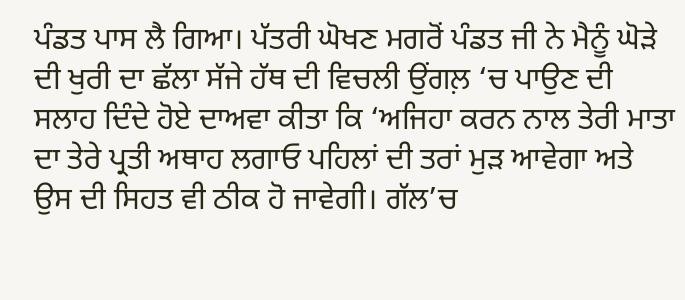ਪੰਡਤ ਪਾਸ ਲੈ ਗਿਆ। ਪੱਤਰੀ ਘੋਖਣ ਮਗਰੋਂ ਪੰਡਤ ਜੀ ਨੇ ਮੈਨੂੰ ਘੋੜੇ ਦੀ ਖੁਰੀ ਦਾ ਛੱਲਾ ਸੱਜੇ ਹੱਥ ਦੀ ਵਿਚਲੀ ਉਂਗਲ਼ ‘ਚ ਪਾਉਣ ਦੀ ਸਲਾਹ ਦਿੰਦੇ ਹੋਏ ਦਾਅਵਾ ਕੀਤਾ ਕਿ ‘ਅਜਿਹਾ ਕਰਨ ਨਾਲ ਤੇਰੀ ਮਾਤਾ ਦਾ ਤੇਰੇ ਪ੍ਰਤੀ ਅਥਾਹ ਲਗਾਓ ਪਹਿਲਾਂ ਦੀ ਤਰਾਂ ਮੁੜ ਆਵੇਗਾ ਅਤੇ ਉਸ ਦੀ ਸਿਹਤ ਵੀ ਠੀਕ ਹੋ ਜਾਵੇਗੀ। ਗੱਲ’ਚ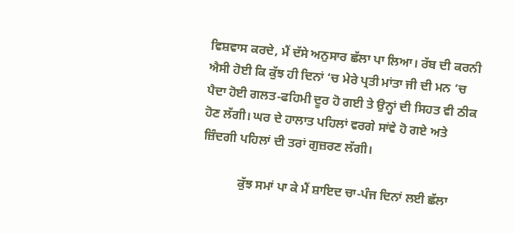ਵਿਸ਼ਵਾਸ ਕਰਦੇ, ਮੈਂ ਦੱਸੇ ਅਨੁਸਾਰ ਛੱਲਾ ਪਾ ਲਿਆ। ਰੱਬ ਦੀ ਕਰਨੀ ਐਸੀ ਹੋਈ ਕਿ ਕੁੱਝ ਹੀ ਦਿਨਾਂ ‘ਚ ਮੇਰੇ ਪ੍ਰਤੀ ਮਾਂਤਾ ਜੀ ਦੀ ਮਨ ’ਚ ਪੈਦਾ ਹੋਈ ਗਲਤ-ਫਹਿਮੀ ਦੂਰ ਹੋ ਗਈ ਤੇ ਉਨ੍ਹਾਂ ਦੀ ਸਿਹਤ ਵੀ ਠੀਕ ਹੋਣ ਲੱਗੀ। ਘਰ ਦੇ ਹਾਲਾਤ ਪਹਿਲਾਂ ਵਰਗੇ ਸਾਂਵੇ ਹੋ ਗਏ ਅਤੇ ਜ਼ਿੰਦਗੀ ਪਹਿਲਾਂ ਦੀ ਤਰਾਂ ਗੁਜ਼ਰਣ ਲੱਗੀ।

            ਕੁੱਝ ਸਮਾਂ ਪਾ ਕੇ ਮੈਂ ਸ਼ਾਇਦ ਚਾ-ਪੰਜ ਦਿਨਾਂ ਲਈ ਛੱਲਾ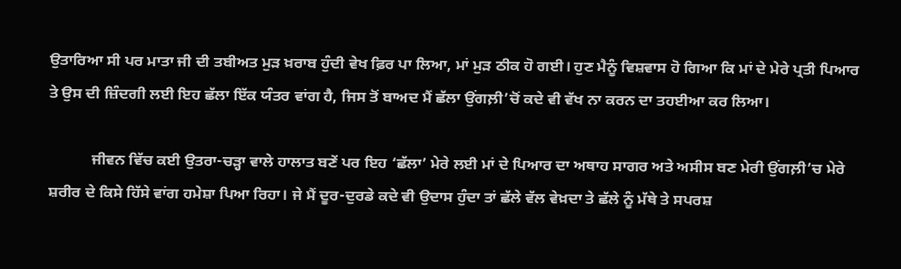ਉਤਾਰਿਆ ਸੀ ਪਰ ਮਾਤਾ ਜੀ ਦੀ ਤਬੀਅਤ ਮੁੜ ਖ਼ਰਾਬ ਹੁੰਦੀ ਵੇਖ ਫ਼ਿਰ ਪਾ ਲਿਆ, ਮਾਂ ਮੁੜ ਠੀਕ ਹੋ ਗਈ। ਹੁਣ ਮੈਨੂੰ ਵਿਸ਼ਵਾਸ ਹੋ ਗਿਆ ਕਿ ਮਾਂ ਦੇ ਮੇਰੇ ਪ੍ਰਤੀ ਪਿਆਰ ਤੇ ਉਸ ਦੀ ਜ਼ਿੰਦਗੀ ਲਈ ਇਹ ਛੱਲਾ ਇੱਕ ਯੰਤਰ ਵਾਂਗ ਹੈ, ਜਿਸ ਤੋਂ ਬਾਅਦ ਮੈਂ ਛੱਲਾ ਉਂਗਲ਼ੀ’ਚੋਂ ਕਦੇ ਵੀ ਵੱਖ ਨਾ ਕਰਨ ਦਾ ਤਹਈਆ ਕਰ ਲਿਆ।

           ਜੀਵਨ ਵਿੱਚ ਕਈ ਉਤਰਾ-ਚੜ੍ਹਾ ਵਾਲੇ ਹਾਲਾਤ ਬਣੇਂ ਪਰ ਇਹ ‘ਛੱਲਾ’ ਮੇਰੇ ਲਈ ਮਾਂ ਦੇ ਪਿਆਰ ਦਾ ਅਥਾਹ ਸਾਗਰ ਅਤੇ ਅਸੀਸ ਬਣ ਮੇਰੀ ਉਂਗਲ਼ੀ’ਚ ਮੇਰੇ ਸ਼ਰੀਰ ਦੇ ਕਿਸੇ ਹਿੱਸੇ ਵਾਂਗ ਹਮੇਸ਼ਾ ਪਿਆ ਰਿਹਾ। ਜੇ ਮੈਂ ਦੂਰ-ਦੁਰਡੇ ਕਦੇ ਵੀ ਉਦਾਸ ਹੁੰਦਾ ਤਾਂ ਛੱਲੇ ਵੱਲ ਵੇਖ਼ਦਾ ਤੇ ਛੱਲੇ ਨੂੰ ਮੱਥੇ ਤੇ ਸਪਰਸ਼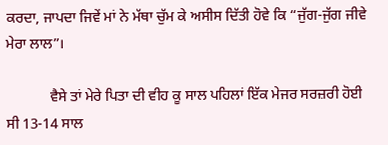ਕਰਦਾ, ਜਾਪਦਾ ਜਿਵੇਂ ਮਾਂ ਨੇ ਮੱਥਾ ਚੁੱਮ ਕੇ ਅਸੀਸ ਦਿੱਤੀ ਹੋਵੇ ਕਿ “ਜੁੱਗ-ਜੁੱਗ ਜੀਵੇ ਮੇਰਾ ਲਾਲ”।

            ਵੈਸੇ ਤਾਂ ਮੇਰੇ ਪਿਤਾ ਦੀ ਵੀਹ ਕੂ ਸਾਲ ਪਹਿਲਾਂ ਇੱਕ ਮੇਜਰ ਸਰਜ਼ਰੀ ਹੋਈ ਸੀ 13-14 ਸਾਲ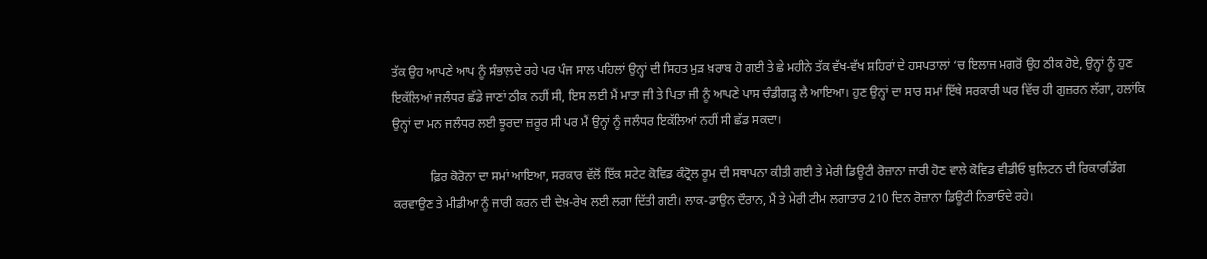ਤੱਕ ਉਹ ਆਪਣੇ ਆਪ ਨੂੰ ਸੰਭਾਲ਼ਦੇ ਰਹੇ ਪਰ ਪੰਜ ਸਾਲ ਪਹਿਲਾਂ ਉਨ੍ਹਾਂ ਦੀ ਸਿਹਤ ਮੁੜ ਖ਼ਰਾਬ ਹੋ ਗਈ ਤੇ ਛੇ ਮਹੀਨੇ ਤੱਕ ਵੱਖ-ਵੱਖ ਸ਼ਹਿਰਾਂ ਦੇ ਹਸਪਤਾਲਾਂ ‘ਚ ਇਲਾਜ ਮਗਰੋਂ ਉਹ ਠੀਕ ਹੋਏ, ਉਨ੍ਹਾਂ ਨੂੰ ਹੁਣ ਇਕੱਲਿਆਂ ਜਲੰਧਰ ਛੱਡੇ ਜਾਣਾਂ ਠੀਕ ਨਹੀਂ ਸੀ, ਇਸ ਲਈ ਮੈਂ ਮਾਤਾ ਜੀ ਤੇ ਪਿਤਾ ਜੀ ਨੂੰ ਆਪਣੇ ਪਾਸ ਚੰਡੀਗੜ੍ਹ ਲੈ ਆਇਆ। ਹੁਣ ਉਨ੍ਹਾਂ ਦਾ ਸਾਰ ਸਮਾਂ ਇੱਥੇ ਸਰਕਾਰੀ ਘਰ ਵਿੱਚ ਹੀ ਗੁਜ਼ਰਨ ਲੱਗਾ, ਹਲਾਂਕਿ ਉਨ੍ਹਾਂ ਦਾ ਮਨ ਜਲੰਧਰ ਲਈ ਝੂਰਦਾ ਜ਼ਰੂਰ ਸੀ ਪਰ ਮੈਂ ਉਨ੍ਹਾਂ ਨੂੰ ਜਲੰਧਰ ਇਕੱਲਿਆਂ ਨਹੀਂ ਸੀ ਛੱਡ ਸਕਦਾ।

            ਫ਼ਿਰ ਕੋਰੋਨਾ ਦਾ ਸਮਾਂ ਆਇਆ, ਸਰਕਾਰ ਵੱਲੋਂ ਇੱਕ ਸਟੇਟ ਕੋਵਿਡ ਕੰਟ੍ਰੋਲ ਰੂਮ ਦੀ ਸਥਾਪਨਾ ਕੀਤੀ ਗਈ ਤੇ ਮੇਰੀ ਡਿਊਟੀ ਰੋਜ਼ਾਨਾ ਜਾਰੀ ਹੋਣ ਵਾਲੇ ਕੋਵਿਡ ਵੀਡੀਓ ਬੁਲਿਟਨ ਦੀ ਰਿਕਾਰਡਿੰਗ ਕਰਵਾਉਣ ਤੇ ਮੀਡੀਆ ਨੂੰ ਜਾਰੀ ਕਰਨ ਦੀ ਦੇਖ਼-ਰੇਖ ਲਈ ਲਗਾ ਦਿੱਤੀ ਗਈ। ਲਾਕ-ਡਾਉਨ ਦੌਰਾਨ, ਮੈਂ ਤੇ ਮੇਰੀ ਟੀਮ ਲਗਾਤਾਰ 210 ਦਿਨ ਰੋਜ਼ਾਨਾ ਡਿਊਟੀ ਨਿਭਾਓਦੇ ਰਹੇ।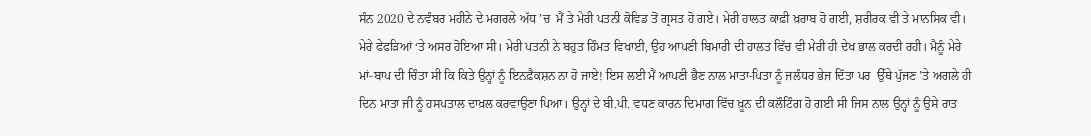ਸੰਨ 2020 ਦੇ ਨਵੰਬਰ ਮਹੀਨੇ ਦੇ ਮਗਰਲੇ ਅੱਧ ’ਚ  ਮੈਂ ਤੇ ਮੇਰੀ ਪਤਨੀ ਕੋਵਿਡ ਤੋਂ ਗ੍ਰਸਤ ਹੋ ਗਏ। ਮੇਰੀ ਹਾਲਤ ਕਾਫ਼ੀ ਖ਼ਰਾਬ ਹੋ ਗਈ, ਸ਼ਰੀਰਕ ਵੀ ਤੇ ਮਾਨਸਿਕ ਵੀ। ਮੇਰੇ ਫੇਫੜਿਆਂ ‘ਤੇ ਅਸਰ ਹੋਇਆ ਸੀ। ਮੇਰੀ ਪਤਨੀ ਨੇ ਬਹੁਤ ਹਿੰਮਤ ਵਿਖਾਈ, ਉਹ ਆਪਣੀ ਬਿਮਾਰੀ ਦੀ ਹਾਲਤ ਵਿੱਚ ਵੀ ਮੇਰੀ ਹੀ ਦੇਖ ਭਾਲ ਕਰਦੀ ਰਹੀ। ਮੈਨੂੰ ਮੇਰੇ ਮਾਂ-ਬਾਪ ਦੀ ਚਿੰਤਾ ਸੀ ਕਿ ਕਿਤੇ ਉਨ੍ਹਾਂ ਨੂੰ ਇਨਫ਼ੈਕਸ਼ਨ ਨਾ ਹੋ ਜਾਏ! ਇਸ ਲਈ ਮੈਂ ਆਪਣੀ ਭੈਣ ਨਾਲ ਮਾਤਾ-ਪਿਤਾ ਨੂੰ ਜਲੰਧਰ ਭੇਜ ਦਿੱਤਾ ਪਰ  ਉੱਥੇ ਪੁੱਜਣ ’ਤੇ ਅਗਲੇ ਹੀ ਦਿਨ ਮਾਤਾ ਜੀ ਨੂੰ ਹਸਪਤਾਲ ਦਾਖ਼ਲ ਕਰਵਾਉਣਾ ਪਿਆ। ਉਨ੍ਹਾਂ ਦੇ ਬੀ.ਪੀ. ਵਧਣ ਕਾਰਨ ਦਿਮਾਗ ਵਿੱਚ ਖ਼ੂਨ ਦੀ ਕਲੌਟਿੰਗ ਹੋ ਗਈ ਸੀ ਜਿਸ ਨਾਲ ਉਨ੍ਹਾਂ ਨੂੰ ਉਸੇ ਰਾਤ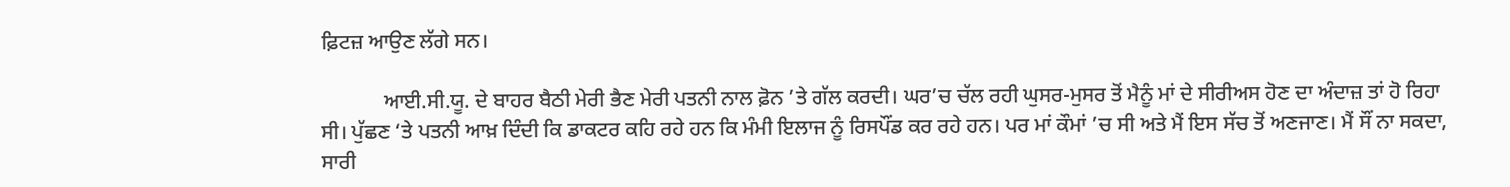ਫ਼ਿਟਜ਼ ਆਉਣ ਲੱਗੇ ਸਨ।

            ਆਈ.ਸੀ.ਯੂ. ਦੇ ਬਾਹਰ ਬੈਠੀ ਮੇਰੀ ਭੈਣ ਮੇਰੀ ਪਤਨੀ ਨਾਲ ਫ਼ੋਨ ’ਤੇ ਗੱਲ ਕਰਦੀ। ਘਰ’ਚ ਚੱਲ ਰਹੀ ਘੁਸਰ-ਮੁਸਰ ਤੋਂ ਮੈਨੂੰ ਮਾਂ ਦੇ ਸੀਰੀਅਸ ਹੋਣ ਦਾ ਅੰਦਾਜ਼ ਤਾਂ ਹੋ ਰਿਹਾ ਸੀ। ਪੁੱਛਣ ‘ਤੇ ਪਤਨੀ ਆਖ਼ ਦਿੰਦੀ ਕਿ ਡਾਕਟਰ ਕਹਿ ਰਹੇ ਹਨ ਕਿ ਮੰਮੀ ਇਲਾਜ ਨੂੰ ਰਿਸਪੌਂਡ ਕਰ ਰਹੇ ਹਨ। ਪਰ ਮਾਂ ਕੌਮਾਂ ’ਚ ਸੀ ਅਤੇ ਮੈਂ ਇਸ ਸੱਚ ਤੋਂ ਅਣਜਾਣ। ਮੈਂ ਸੌਂ ਨਾ ਸਕਦਾ, ਸਾਰੀ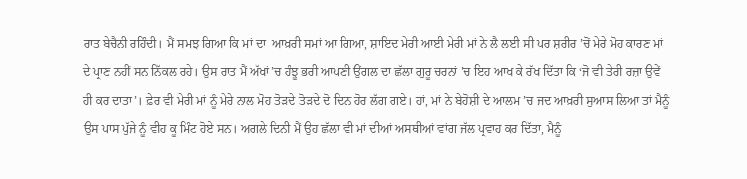ਰਾਤ ਬੇਚੈਨੀ ਰਹਿੰਦੀ। ਮੈਂ ਸਮਝ ਗਿਆ ਕਿ ਮਾਂ ਦਾ  ਆਖ਼ਰੀ ਸਮਾਂ ਆ ਗਿਆ, ਸ਼ਾਇਦ ਮੇਰੀ ਆਈ ਮੇਰੀ ਮਾਂ ਨੇ ਲੈ ਲਈ ਸੀ ਪਰ ਸ਼ਰੀਰ ’ਚੋਂ ਮੇਰੇ ਮੋਹ ਕਾਰਣ ਮਾਂ ਦੇ ਪ੍ਰਾਣ ਨਹੀਂ ਸਨ ਨਿੱਕਲ ਰਹੇ। ਉਸ ਰਾਤ ਮੈਂ ਅੱਖਾਂ’ਚ ਹੰਝੂ ਭਰੀ ਆਪਣੀ ਉਂਗਲ ਦਾ ਛੱਲਾ ਗੁਰੂ ਚਰਨਾਂ ’ਚ ਇਹ ਆਖ ਕੇ ਰੱਖ ਦਿੱਤਾ ਕਿ ‘ਜੋ ਵੀ ਤੇਰੀ ਰਜ਼ਾ ਉਵੇਂ ਹੀ ਕਰ ਦਾਤਾ’। ਫ਼ੇਰ ਵੀ ਮੇਰੀ ਮਾਂ ਨੂੰ ਮੇਰੇ ਨਾਲ ਮੋਹ ਤੋੜਦੇ ਤੋੜਦੇ ਦੋ ਦਿਨ ਹੋਰ ਲੱਗ ਗਏ। ਹਾਂ, ਮਾਂ ਨੇ ਬੇਹੋਸ਼ੀ ਦੇ ਆਲਮ ’ਚ ਜਦ ਆਖ਼ਰੀ ਸੁਆਸ ਲਿਆ ਤਾਂ ਮੈਨੂੰ ਉਸ ਪਾਸ ਪੁੱਜੇ ਨੂੰ ਵੀਹ ਕੂ ਮਿੰਟ ਹੋਏ ਸਨ। ਅਗਲੇ ਦਿਨੀ ਮੈਂ ਉਹ ਛੱਲਾ ਵੀ ਮਾਂ ਦੀਆਂ ਅਸਥੀਆਂ ਵਾਂਗ ਜੱਲ ਪ੍ਰਵਾਹ ਕਰ ਦਿੱਤਾ, ਮੈਨੂੰ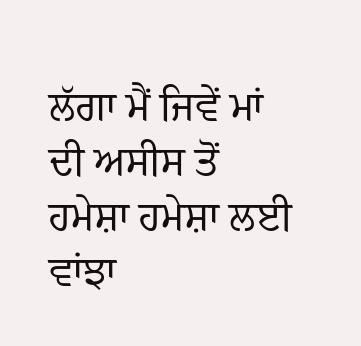ਲੱਗਾ ਮੈਂ ਜਿਵੇਂ ਮਾਂ ਦੀ ਅਸੀਸ ਤੋਂ ਹਮੇਸ਼ਾ ਹਮੇਸ਼ਾ ਲਈ ਵਾਂਝਾ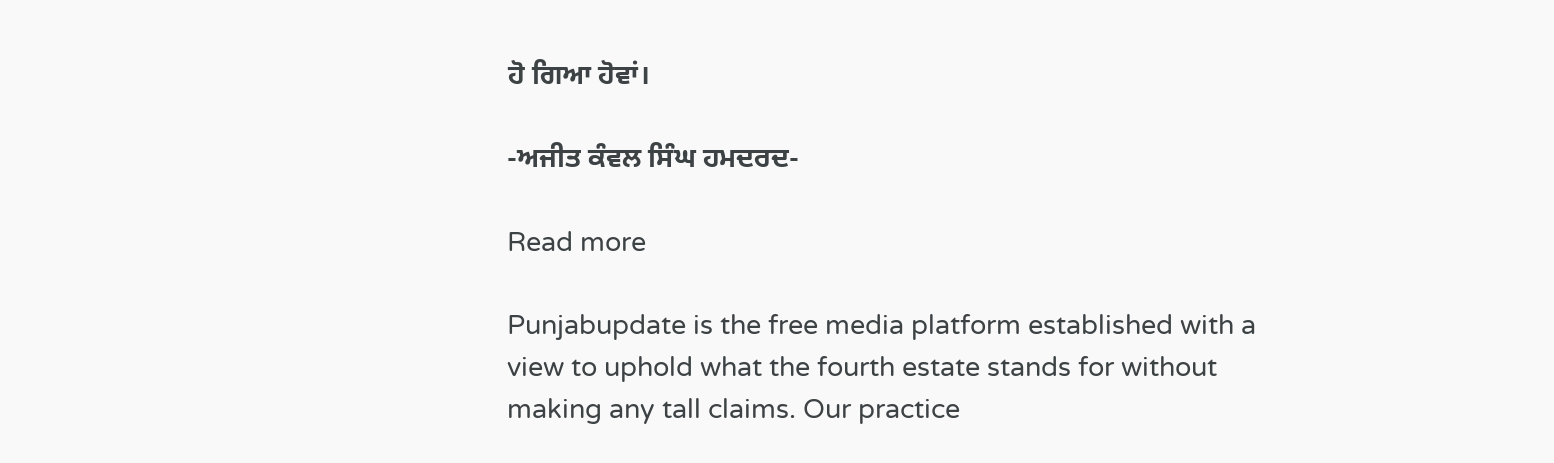ਹੋ ਗਿਆ ਹੋਵਾਂ।

-ਅਜੀਤ ਕੰਵਲ ਸਿੰਘ ਹਮਦਰਦ-

Read more

Punjabupdate is the free media platform established with a view to uphold what the fourth estate stands for without making any tall claims. Our practice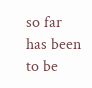so far has been to be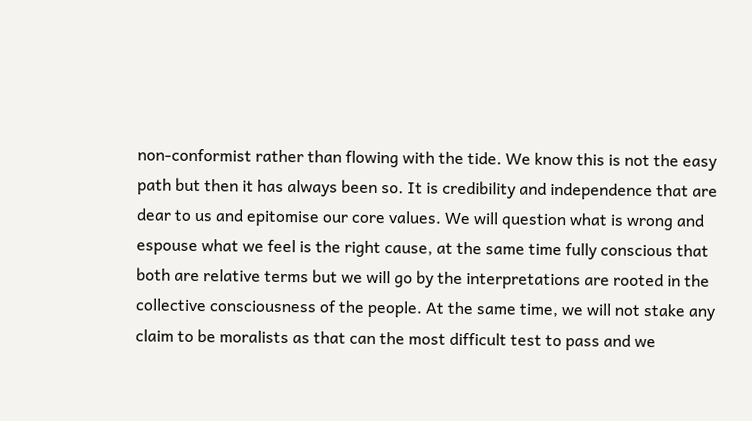non-conformist rather than flowing with the tide. We know this is not the easy path but then it has always been so. It is credibility and independence that are dear to us and epitomise our core values. We will question what is wrong and espouse what we feel is the right cause, at the same time fully conscious that both are relative terms but we will go by the interpretations are rooted in the collective consciousness of the people. At the same time, we will not stake any claim to be moralists as that can the most difficult test to pass and we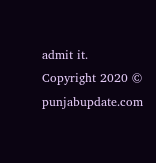admit it.
Copyright 2020 © punjabupdate.com